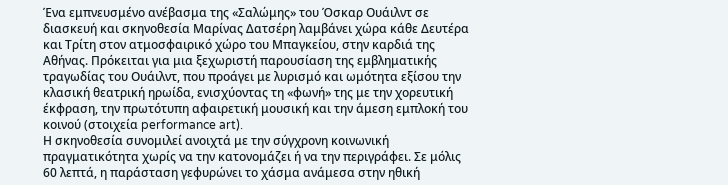Ένα εμπνευσμένο ανέβασμα της «Σαλώμης» του Όσκαρ Ουάιλντ σε διασκευή και σκηνοθεσία Μαρίνας Δατσέρη λαμβάνει χώρα κάθε Δευτέρα και Τρίτη στον ατμοσφαιρικό χώρο του Μπαγκείου, στην καρδιά της Αθήνας. Πρόκειται για μια ξεχωριστή παρουσίαση της εμβληματικής τραγωδίας του Ουάιλντ, που προάγει με λυρισμό και ωμότητα εξίσου την κλασική θεατρική ηρωίδα, ενισχύοντας τη «φωνή» της με την χορευτική έκφραση, την πρωτότυπη αφαιρετική μουσική και την άμεση εμπλοκή του κοινού (στοιχεία performance art).
Η σκηνοθεσία συνομιλεί ανοιχτά με την σύγχρονη κοινωνική πραγματικότητα χωρίς να την κατονομάζει ή να την περιγράφει. Σε μόλις 60 λεπτά, η παράσταση γεφυρώνει το χάσμα ανάμεσα στην ηθική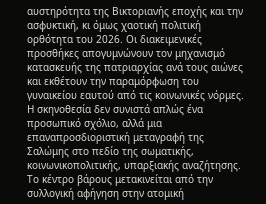αυστηρότητα της Βικτοριανής εποχής και την ασφυκτική, κι όμως χαοτική πολιτική ορθότητα του 2026. Οι διακειμενικές προσθήκες απογυμνώνουν τον μηχανισμό κατασκευής της πατριαρχίας ανά τους αιώνες και εκθέτουν την παραμόρφωση του γυναικείου εαυτού από τις κοινωνικές νόρμες. Η σκηνοθεσία δεν συνιστά απλώς ένα προσωπικό σχόλιο, αλλά μια επαναπροσδιοριστική μεταγραφή της Σαλώμης στο πεδίο της σωματικής, κοινωνικοπολιτικής, υπαρξιακής αναζήτησης. Το κέντρο βάρους μετακινείται από την συλλογική αφήγηση στην ατομική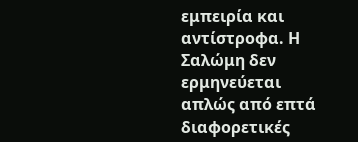εμπειρία και αντίστροφα. Η Σαλώμη δεν ερμηνεύεται απλώς από επτά διαφορετικές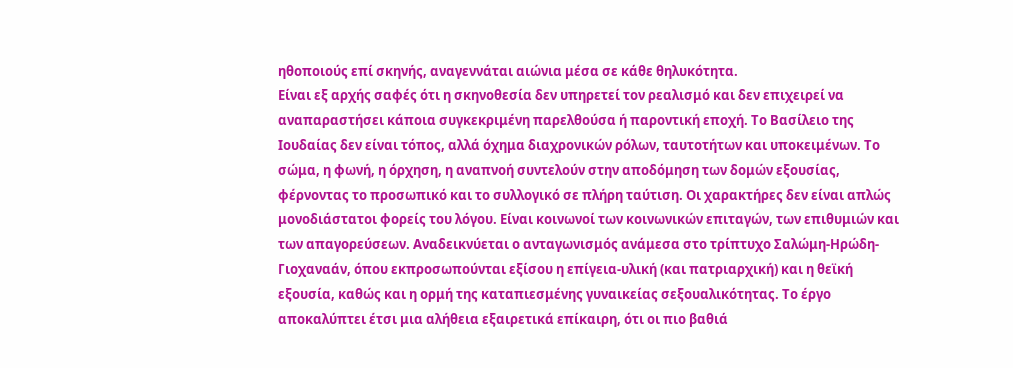ηθοποιούς επί σκηνής, αναγεννάται αιώνια μέσα σε κάθε θηλυκότητα.
Είναι εξ αρχής σαφές ότι η σκηνοθεσία δεν υπηρετεί τον ρεαλισμό και δεν επιχειρεί να αναπαραστήσει κάποια συγκεκριμένη παρελθούσα ή παροντική εποχή. Το Βασίλειο της Ιουδαίας δεν είναι τόπος, αλλά όχημα διαχρονικών ρόλων, ταυτοτήτων και υποκειμένων. Το σώμα, η φωνή, η όρχηση, η αναπνοή συντελούν στην αποδόμηση των δομών εξουσίας, φέρνοντας το προσωπικό και το συλλογικό σε πλήρη ταύτιση. Οι χαρακτήρες δεν είναι απλώς μονοδιάστατοι φορείς του λόγου. Είναι κοινωνοί των κοινωνικών επιταγών, των επιθυμιών και των απαγορεύσεων. Αναδεικνύεται ο ανταγωνισμός ανάμεσα στο τρίπτυχο Σαλώμη-Ηρώδη-Γιοχαναάν, όπου εκπροσωπούνται εξίσου η επίγεια-υλική (και πατριαρχική) και η θεϊκή εξουσία, καθώς και η ορμή της καταπιεσμένης γυναικείας σεξουαλικότητας. Το έργο αποκαλύπτει έτσι μια αλήθεια εξαιρετικά επίκαιρη, ότι οι πιο βαθιά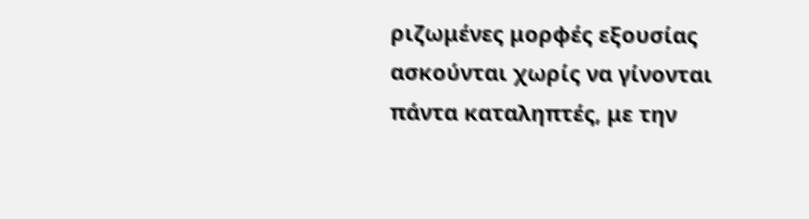ριζωμένες μορφές εξουσίας ασκούνται χωρίς να γίνονται πάντα καταληπτές, με την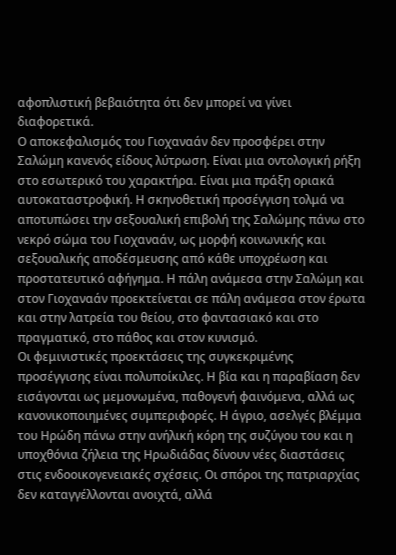αφοπλιστική βεβαιότητα ότι δεν μπορεί να γίνει διαφορετικά.
Ο αποκεφαλισμός του Γιοχαναάν δεν προσφέρει στην Σαλώμη κανενός είδους λύτρωση. Είναι μια οντολογική ρήξη στο εσωτερικό του χαρακτήρα. Είναι μια πράξη οριακά αυτοκαταστροφική. Η σκηνοθετική προσέγγιση τολμά να αποτυπώσει την σεξουαλική επιβολή της Σαλώμης πάνω στο νεκρό σώμα του Γιοχαναάν, ως μορφή κοινωνικής και σεξουαλικής αποδέσμευσης από κάθε υποχρέωση και προστατευτικό αφήγημα. Η πάλη ανάμεσα στην Σαλώμη και στον Γιοχαναάν προεκτείνεται σε πάλη ανάμεσα στον έρωτα και στην λατρεία του θείου, στο φαντασιακό και στο πραγματικό, στο πάθος και στον κυνισμό.
Οι φεμινιστικές προεκτάσεις της συγκεκριμένης προσέγγισης είναι πολυποίκιλες. Η βία και η παραβίαση δεν εισάγονται ως μεμονωμένα, παθογενή φαινόμενα, αλλά ως κανονικοποιημένες συμπεριφορές. Η άγριο, ασελγές βλέμμα του Ηρώδη πάνω στην ανήλική κόρη της συζύγου του και η υποχθόνια ζήλεια της Ηρωδιάδας δίνουν νέες διαστάσεις στις ενδοοικογενειακές σχέσεις. Οι σπόροι της πατριαρχίας δεν καταγγέλλονται ανοιχτά, αλλά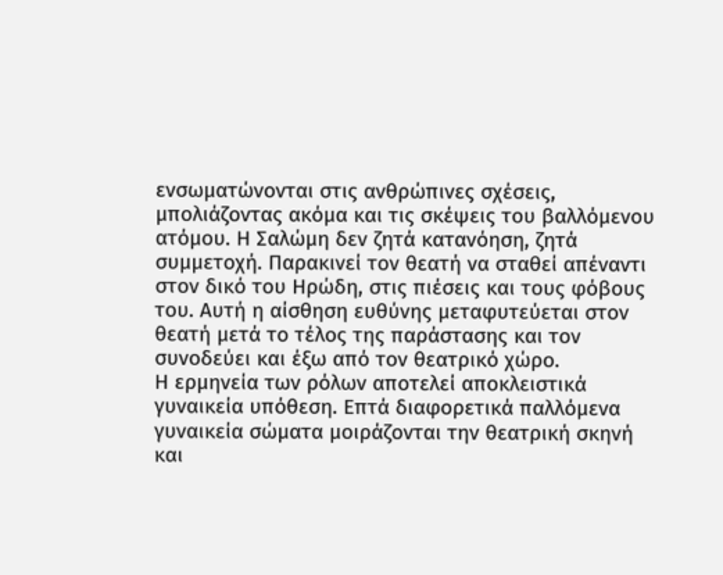ενσωματώνονται στις ανθρώπινες σχέσεις, μπολιάζοντας ακόμα και τις σκέψεις του βαλλόμενου ατόμου. Η Σαλώμη δεν ζητά κατανόηση, ζητά συμμετοχή. Παρακινεί τον θεατή να σταθεί απέναντι στον δικό του Ηρώδη, στις πιέσεις και τους φόβους του. Αυτή η αίσθηση ευθύνης μεταφυτεύεται στον θεατή μετά το τέλος της παράστασης και τον συνοδεύει και έξω από τον θεατρικό χώρο.
Η ερμηνεία των ρόλων αποτελεί αποκλειστικά γυναικεία υπόθεση. Επτά διαφορετικά παλλόμενα γυναικεία σώματα μοιράζονται την θεατρική σκηνή και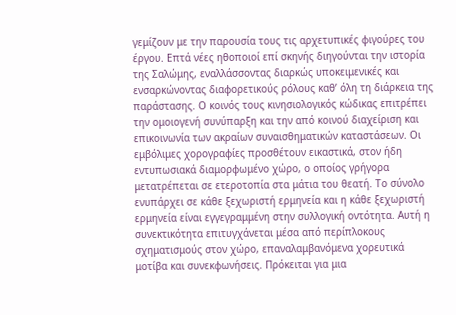γεμίζουν με την παρουσία τους τις αρχετυπικές φιγούρες του έργου. Επτά νέες ηθοποιοί επί σκηνής διηγούνται την ιστορία της Σαλώμης, εναλλάσσοντας διαρκώς υποκειμενικές και ενσαρκώνοντας διαφορετικούς ρόλους καθ’ όλη τη διάρκεια της παράστασης. Ο κοινός τους κινησιολογικός κώδικας επιτρέπει την ομοιογενή συνύπαρξη και την από κοινού διαχείριση και επικοινωνία των ακραίων συναισθηματικών καταστάσεων. Οι εμβόλιμες χορογραφίες προσθέτουν εικαστικά, στον ήδη εντυπωσιακά διαμορφωμένο χώρο, ο οποίος γρήγορα μετατρέπεται σε ετεροτοπία στα μάτια του θεατή. Το σύνολο ενυπάρχει σε κάθε ξεχωριστή ερμηνεία και η κάθε ξεχωριστή ερμηνεία είναι εγγεγραμμένη στην συλλογική οντότητα. Αυτή η συνεκτικότητα επιτυγχάνεται μέσα από περίπλοκους σχηματισμούς στον χώρο, επαναλαμβανόμενα χορευτικά μοτίβα και συνεκφωνήσεις. Πρόκειται για μια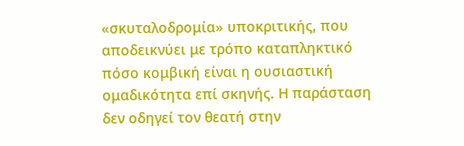«σκυταλοδρομία» υποκριτικής, που αποδεικνύει με τρόπο καταπληκτικό πόσο κομβική είναι η ουσιαστική ομαδικότητα επί σκηνής. Η παράσταση δεν οδηγεί τον θεατή στην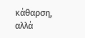κάθαρση, αλλά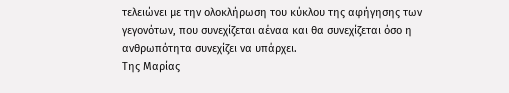τελειώνει με την ολοκλήρωση του κύκλου της αφήγησης των γεγονότων, που συνεχίζεται αέναα και θα συνεχίζεται όσο η ανθρωπότητα συνεχίζει να υπάρχει.
Της Μαρίας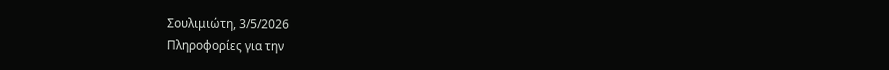Σουλιμιώτη, 3/5/2026
Πληροφορίες για την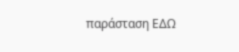παράσταση ΕΔΩ